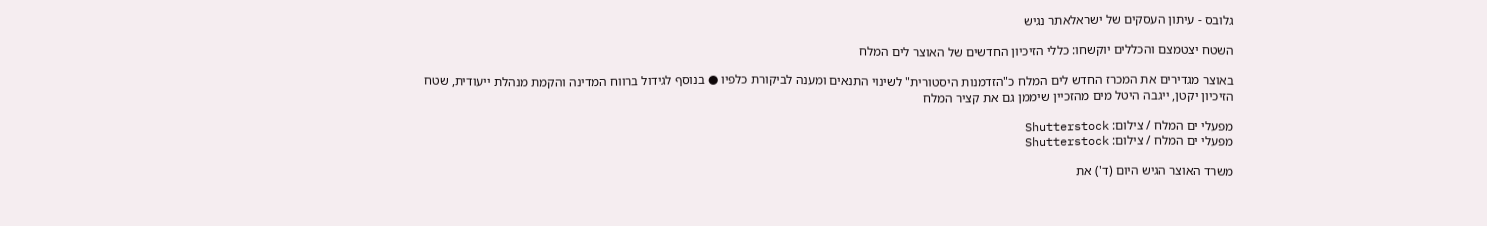גלובס - עיתון העסקים של ישראלאתר נגיש

השטח יצטמצם והכללים יוקשחו: כללי הזיכיון החדשים של האוצר לים המלח

באוצר מגדירים את המכרז החדש לים המלח כ"הזדמנות היסטורית" לשינוי התנאים ומענה לביקורת כלפיו ● בנוסף לגידול ברווח המדינה והקמת מנהלת ייעודית, שטח הזיכיון יקטן, ייגבה היטל מים מהזכיין שיממן גם את קציר המלח

מפעלי ים המלח / צילום: Shutterstock
מפעלי ים המלח / צילום: Shutterstock

משרד האוצר הגיש היום (ד') את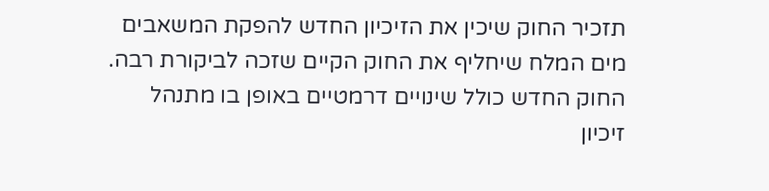תזכיר החוק שיכין את הזיכיון החדש להפקת המשאבים מים המלח שיחליף את החוק הקיים שזכה לביקורת רבה. החוק החדש כולל שינויים דרמטיים באופן בו מתנהל זיכיון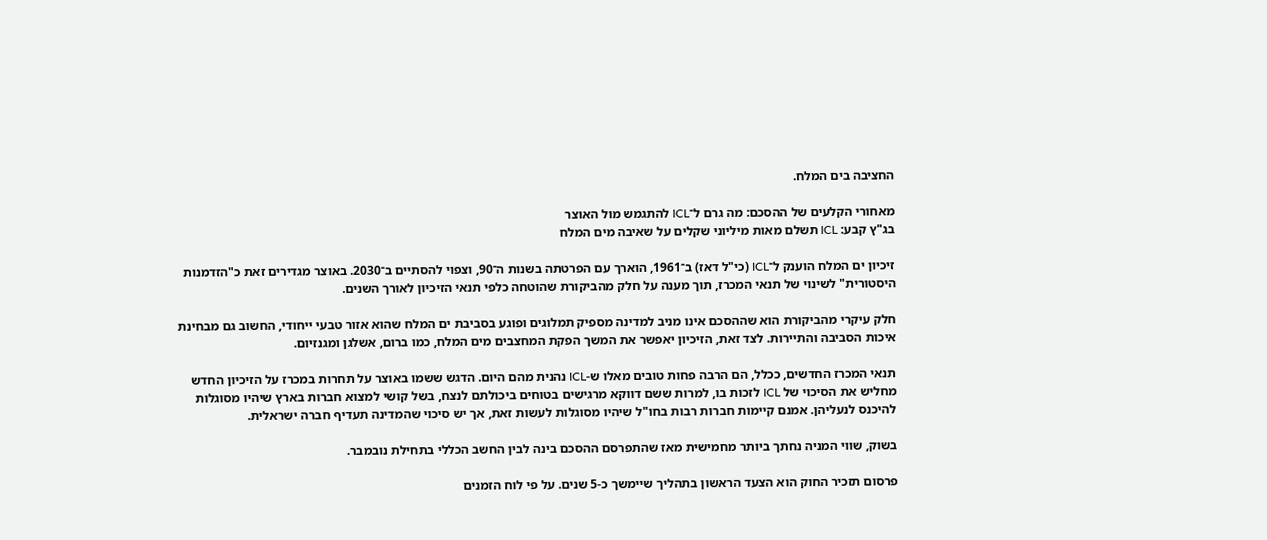החציבה בים המלח.

מאחורי הקלעים של ההסכם: מה גרם ל־ICL להתגמש מול האוצר
בג"ץ קבע: ICL תשלם מאות מיליוני שקלים על שאיבה מים המלח

זיכיון ים המלח הוענק ל־ICL (כי"ל דאז) ב־1961, הוארך עם הפרטתה בשנות ה־90, וצפוי להסתיים ב־2030. באוצר מגדירים זאת כ"הזדמנות היסטורית" לשינוי של תנאי המכרז, תוך מענה על חלק מהביקורת שהוטחה כלפי תנאי הזיכיון לאורך השנים.

חלק עיקרי מהביקורת הוא שההסכם אינו מניב למדינה מספיק תמלוגים ופוגע בסביבת ים המלח שהוא אזור טבעי ייחודי, החשוב גם מבחינת איכות הסביבה והתיירות. לצד זאת, הזיכיון יאפשר את המשך הפקת המחצבים מים המלח, כמו ברום, אשלגן ומגנזיום.

תנאי המכרז החדשים, ככלל, הם הרבה פחות טובים מאלו ש-ICL נהנית מהם היום. הדגש ששמו באוצר על תחרות במכרז על הזיכיון החדש מחליש את הסיכוי של ICL לזכות בו, למרות ששם דווקא מרגישים בטוחים ביכולתם לנצח, בשל קושי למצוא חברות בארץ שיהיו מסוגלות להיכנס לנעליהן. אמנם קיימות חברות רבות בחו"ל שיהיו מסוגלות לעשות זאת, אך יש סיכוי שהמדינה תעדיף חברה ישראלית.

בשוק, שווי המניה נחתך ביותר מחמישית מאז שהתפרסם ההסכם בינה לבין החשב הכללי בתחילת נובמבר.

פרסום תזכיר החוק הוא הצעד הראשון בתהליך שיימשך כ-5 שנים. על פי לוח הזמנים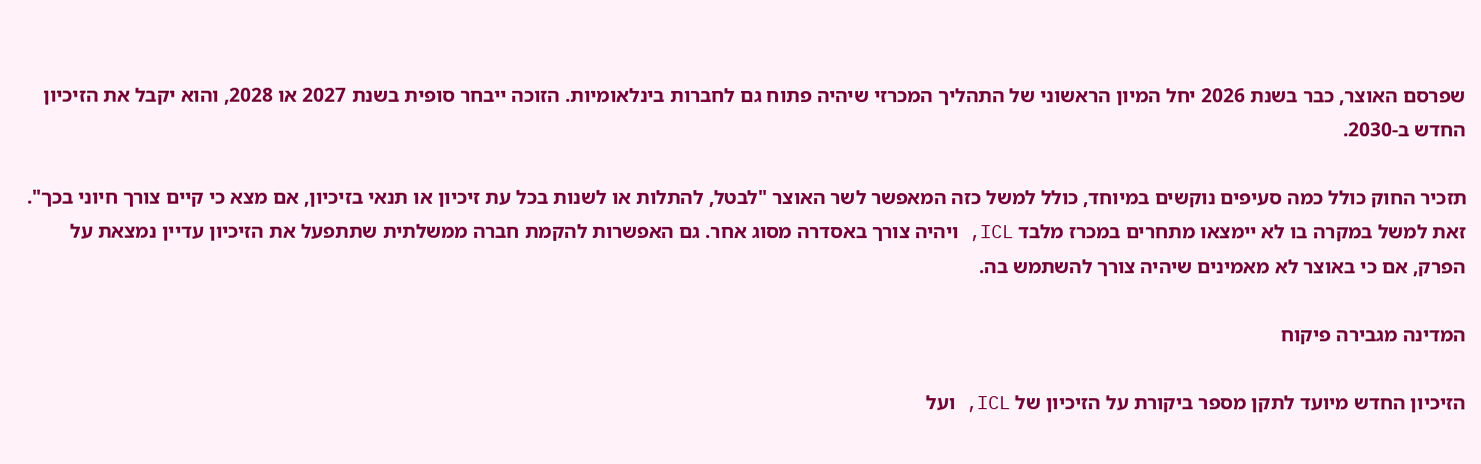שפרסם האוצר, כבר בשנת 2026 יחל המיון הראשוני של התהליך המכרזי שיהיה פתוח גם לחברות בינלאומיות. הזוכה ייבחר סופית בשנת 2027 או 2028, והוא יקבל את הזיכיון החדש ב-2030.

תזכיר החוק כולל כמה סעיפים נוקשים במיוחד, כולל למשל כזה המאפשר לשר האוצר "לבטל, להתלות או לשנות בכל עת זיכיון או תנאי בזיכיון, אם מצא כי קיים צורך חיוני בכך". זאת למשל במקרה בו לא יימצאו מתחרים במכרז מלבד ICL, ויהיה צורך באסדרה מסוג אחר. גם האפשרות להקמת חברה ממשלתית שתתפעל את הזיכיון עדיין נמצאת על הפרק, אם כי באוצר לא מאמינים שיהיה צורך להשתמש בה.

המדינה מגבירה פיקוח

הזיכיון החדש מיועד לתקן מספר ביקורת על הזיכיון של ICL, ועל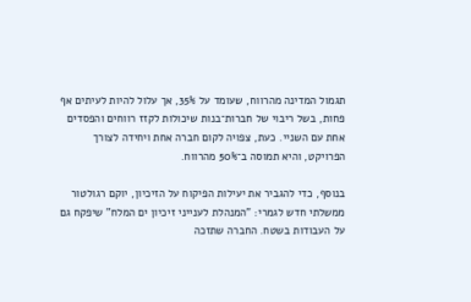תגמול המדינה מהרווח, שעומד על 35%, אך עלול להיות לעיתים אף פחות, בשל ריבוי של חברות־בנות שיכולות לקזז רווחים והפסדים אחת עם השניי. כעת, צפויה לקום חברה אחת ויחידה לצורך הפרויקט, והיא תמוסה ב־50% מהרווח.

בנוסף, כדי להגביר את יעילות הפיקוח על הזיכיון, יוקם רגולטור ממשלתי חדש לגמרי: "המנהלת לענייני זיכיון ים המלח" שיפקח גם על העבודות בשטח. החברה שתזכה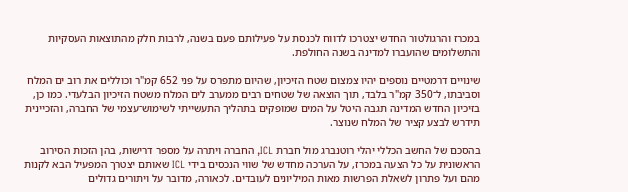במכרז והרגולטור החדש יצטרכו לדווח לכנסת על פעילותם פעם בשנה, לרבות חלק מהתוצאות העסקיות והתשלומים שהועברו למדינה בשנה החולפת.

שינויים דרמטיים נוספים יהיו צמצום שטח הזיכיון, שהיום מתפרס על פני 652 קמ"ר וכוללים את רוב ים המלח וסביבתו, ל־350 קמ"ר בלבד, תוך הוצאה של שטחים רבים ממערב לים המלח משטח הזיכיון הבלעדי. כמו כן, בזיכיון החדש המדינה תגבה היטל על המים שמופקים בתהליך התעשייתי לשימוש־עצמי של החברה, והזכיינית תידרש לבצע קציר של המלח שנוצר.

בהסכם של החשב הכללי יהלי רוטנברג מול חברת ICL, החברה ויתרה על מספר דרישות, בהן הזכות הסירוב הראשונית על כל הצעה במכרז, על הערכה מחדש של שווי הנכסים בידי ICL שאותם יצטרך המפעיל הבא לקנות מהם ועל פתרון לשאלת הפרשות מאות המיליונים לעובדים. לכאורה, מדובר על ויתורים גדולים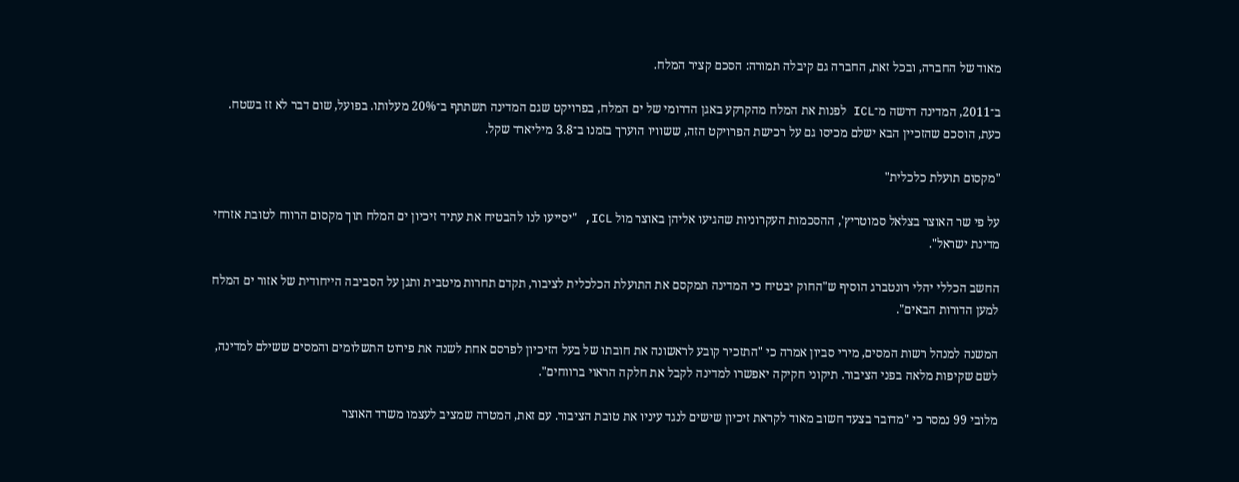מאוד של החברה, ובכל זאת, החברה גם קיבלה תמורה: הסכם קציר המלח.

ב־2011, המדינה דרשה מ־ICL לפנות את המלח מהקרקע באגן הדרומי של ים המלח, בפרויקט שגם המדינה תשתתף ב־20% מעלותו. בפועל, שום דבר לא זז בשטח. כעת, הוסכם שהזכיין הבא ישלם מכיסו גם על רכישת הפרויקט הזה, ששוויו הוערך בזמנו ב־3.8 מיליארד שקל.

"מקסום תועלת כלכלית"

על פי שר האוצר בצלאל סמוטריץ', ההסכמות העקרוניות שהגיעו אליהן באוצר מול ICL, "יסייעו לנו להבטיח את עתיד זיכיון ים המלח תוך מקסום הרווח לטובת אזרחי מדינת ישראל".

החשב הכללי יהלי רונטברג הוסיף ש"החוק יבטיח כי המדינה תמקסם את התועלת הכלכלית לציבור, תקדם תחרות מיטבית ותגן על הסביבה הייחודית של אזור ים המלח למען הדורות הבאים".

המשנה למנהל רשות המסים, מירי סביון אמרה כי "התזכיר קובע לראשונה את חובתו של בעל הזיכיון לפרסם אחת לשנה את פירוט התשלומים והמסים ששילם למדינה, לשם שקיפות מלאה בפני הציבור. תיקוני חקיקה יאפשרו למדינה לקבל את חלקה הראוי ברווחים".

מלובי 99 נמסר כי "מדובר בצעד חשוב מאוד לקראת זיכיון שישים לנגד עיניו את טובת הציבור. עם זאת, המטרה שמציב לעצמו משרד האוצר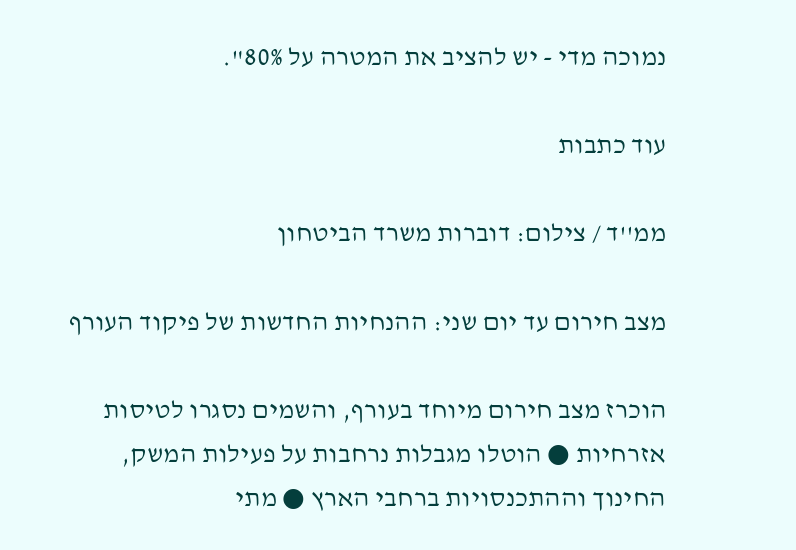נמוכה מדי - יש להציב את המטרה על 80%".

עוד כתבות

ממ''ד / צילום: דוברות משרד הביטחון

מצב חירום עד יום שני: ההנחיות החדשות של פיקוד העורף

הוכרז מצב חירום מיוחד בעורף, והשמים נסגרו לטיסות אזרחיות ● הוטלו מגבלות נרחבות על פעילות המשק, החינוך וההתכנסויות ברחבי הארץ ● מתי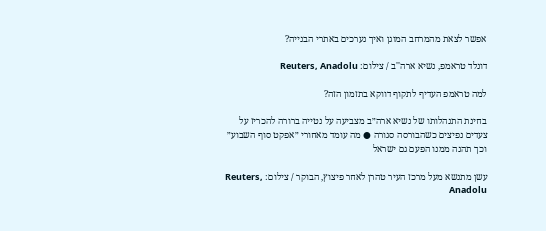אפשר לצאת מהמרחב המוגן ואיך נערכים באתרי הבנייה?

דונלד טראמפ, נשיא ארה''ב / צילום: Reuters, Anadolu

למה טראמפ העדיף לתקוף דווקא בתזמון הזה?

בחינת התנהלותו של נשיא ארה״ב מצביעה על נטייה ברורה להכריז על צעדים נפיצים כשהבורסה סגורה ● מה עומד מאחורי ״אפקט סוף השבוע״ וכך תהנה ממנו הפעם גם ישראל

עשן מתנשא מעל מרכז העיר טהרן לאחר פיצוץ, הבוקר / צילום: Reuters, Anadolu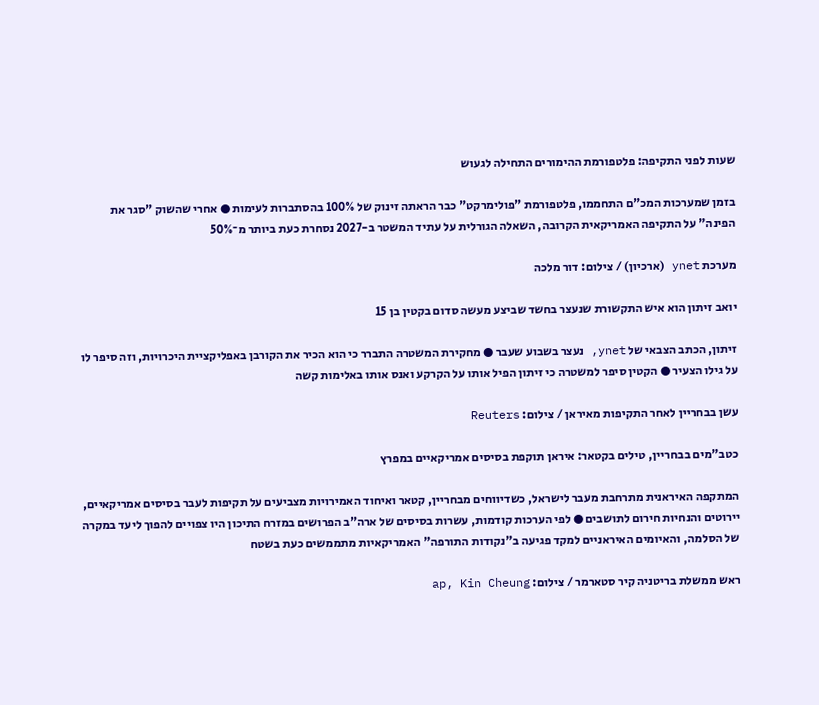שעות לפני התקיפה: פלטפורמת ההימורים התחילה לגעוש

בזמן שמערכות המכ"ם התחממו, פלטפורמת "פולימרקט" כבר הראתה זינוק של 100% בהסתברות לעימות ● אחרי שהשוק "סגר את הפינה" על התקיפה האמריקאית הקרובה, השאלה הגורלית על עתיד המשטר ב-2027 נסחרת כעת ביותר מ־50%

מערכת ynet (ארכיון) / צילום: דור מלכה

יואב זיתון הוא איש התקשורת שנעצר בחשד שביצע מעשה סדום בקטין בן 15

זיתון, הכתב הצבאי של ynet, נעצר בשבוע שעבר ● מחקירת המשטרה התברר כי הוא הכיר את הקורבן באפליקציית היכרויות, וזה סיפר לו על גילו הצעיר ● הקטין סיפר למשטרה כי זיתון הפיל אותו על הקרקע ואנס אותו באלימות קשה

עשן בבחריין לאחר התקיפות מאיראן / צילום: Reuters

כטב"מים בבחריין, טילים בקטאר: איראן תוקפת בסיסים אמריקאיים במפרץ

המתקפה האיראנית מתרחבת מעבר לישראל, כשדיווחים מבחריין, קטאר ואיחוד האמירויות מצביעים על תקיפות לעבר בסיסים אמריקאיים, יירוטים והנחיות חירום לתושבים ● לפי הערכות קודמות, עשרות בסיסים של ארה”ב הפרושים במזרח התיכון היו צפויים להפוך ליעד במקרה של הסלמה, והאיומים האיראניים למקד פגיעה ב"נקודות התורפה" האמריקאיות מתממשים כעת בשטח

ראש ממשלת בריטניה קיר סטארמר / צילום: ap, Kin Cheung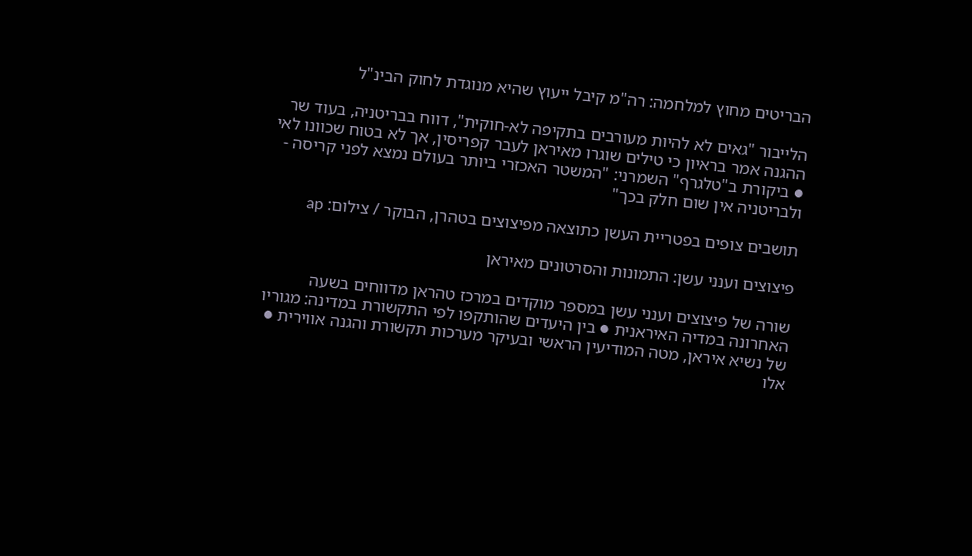הבריטים מחוץ למלחמה: רה"מ קיבל ייעוץ שהיא מנוגדת לחוק הבינ"ל

הלייבור "גאים לא להיות מעורבים בתקיפה לא-חוקית", דווח בבריטניה, בעוד שר ההגנה אמר בראיון כי טילים שוגרו מאיראן לעבר קפריסין, אך לא בטוח שכוונו לאי ● ביקורת ב"טלגרף" השמרני: "המשטר האכזרי ביותר בעולם נמצא לפני קריסה - ולבריטניה אין שום חלק בכך"

תושבים צופים בפטריית העשן כתוצאה מפיצוצים בטהרן, הבוקר / צילום: ap

פיצוצים וענני עשן: התמונות והסרטונים מאיראן

שורה של פיצוצים וענני עשן במספר מוקדים במרכז טהראן מדווחים בשעה האחרונה במדיה האיראנית ● בין היעדים שהותקפו לפי התקשורת במדינה: מגוריו של נשיא איראן, מטה המודיעין הראשי ובעיקר מערכות תקשורת והגנה אווירית ● אלו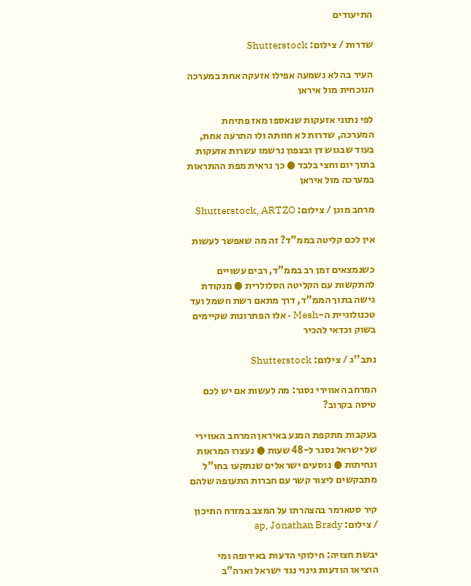התיעודים

שדרות / צילום: Shutterstock

העיר בה לא נשמעה אפילו אזעקה אחת במערכה הנוכחית מול איראן

לפי נתוני אזעקות שנאספו מאז פתיחת המערכה, שדרות לא חוותה ולו התרעה אחת, בעוד שבגוש דן ובצפון נרשמו עשרות אזעקות בתוך יום וחצי בלבד ● כך נראית מפת ההתראות במערכה מול איראן

מרחב מוגן / צילום: Shutterstock, ARTZO

אין לכם קליטה בממ"ד? זה מה שאפשר לעשות

כשנמצאים זמן רב בממ"ד, רבים עשויים להתקשות עם הקליטה הסלולרית ● מנקודת גישה בתוך הממ"ד, דרך מתאם רשת חשמל ועד טכנולוגיית ה-Mesh - אלו הפתרונות שקיימים בשוק וכדאי להכיר

נתב''ג / צילום: Shutterstock

המרחב האווירי נסגר: מה לעשות אם יש לכם טיסה בקרוב?

בעקבות מתקפת המנע באיראן המרחב האווירי של ישראל נסגר ל-48 שעות ● נעצרו המראות ונחיתות ● נוסעים ישראלים שנתקעו בחו"ל מתבקשים ליצור קשר עם חברות התעופה שלהם

קיר סטארמר בהצהרתו על המצב במזרח התיכון / צילום: ap, Jonathan Brady

יבשת חצויה: חילוקי הדעות באירופה ומי הוציאו הודעות גינוי נגד ישראל וארה"ב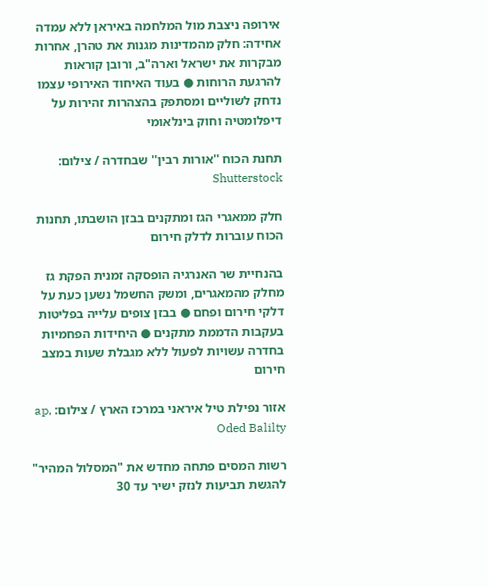אירופה ניצבת מול המלחמה באיראן ללא עמדה אחידה: חלק מהמדינות מגנות את טהרן, אחרות מבקרות את ישראל וארה"ב, ורובן קוראות להרגעת הרוחות ● בעוד האיחוד האירופי עצמו נדחק לשוליים ומסתפק בהצהרות זהירות על דיפלומטיה וחוק בינלאומי

תחנת הכוח ''אורות רבין'' שבחדרה / צילום: Shutterstock

חלק ממאגרי הגז ומתקנים בבזן הושבתו, תחנות הכוח עוברות לדלק חירום

בהנחיית שר האנרגיה הופסקה זמנית הפקת גז מחלק מהמאגרים, ומשק החשמל נשען כעת על דלקי חירום ופחם ● בבזן צופים עלייה בפליטות בעקבות הדממת מתקנים ● היחידות הפחמיות בחדרה עשויות לפעול ללא מגבלת שעות במצב חירום

אזור נפילת טיל איראני במרכז הארץ / צילום: ap, Oded Balilty

רשות המסים פתחה מחדש את "המסלול המהיר" להגשת תביעות לנזק ישיר עד 30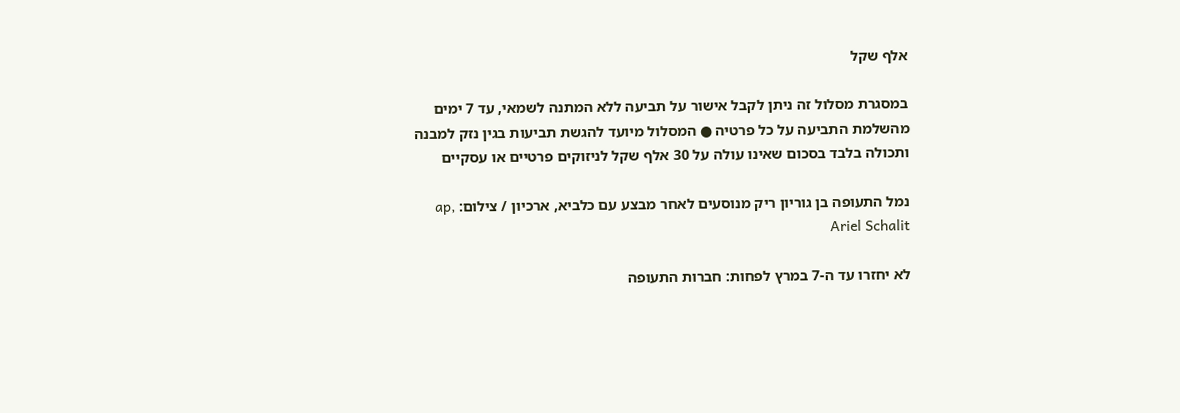אלף שקל

במסגרת מסלול זה ניתן לקבל אישור על תביעה ללא המתנה לשמאי, עד 7 ימים מהשלמת התביעה על כל פרטיה ● המסלול מיועד להגשת תביעות בגין נזק למבנה ותכולה בלבד בסכום שאינו עולה על 30 אלף שקל לניזוקים פרטיים או עסקיים

נמל התעופה בן גוריון ריק מנוסעים לאחר מבצע עם כלביא, ארכיון / צילום: ap, Ariel Schalit

לא יחזרו עד ה-7 במרץ לפחות: חברות התעופה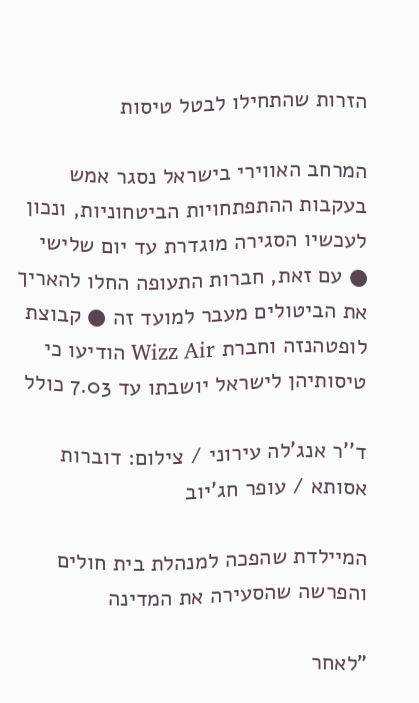הזרות שהתחילו לבטל טיסות

המרחב האווירי בישראל נסגר אמש בעקבות ההתפתחויות הביטחוניות, ונכון לעכשיו הסגירה מוגדרת עד יום שלישי ● עם זאת, חברות התעופה החלו להאריך את הביטולים מעבר למועד זה ● קבוצת לופטהנזה וחברת Wizz Air הודיעו כי טיסותיהן לישראל יושבתו עד 7.03 כולל

ד''ר אנג'לה עירוני / צילום: דוברות אסותא / עופר חג'יוב

המיילדת שהפכה למנהלת בית חולים והפרשה שהסעירה את המדינה

"לאחר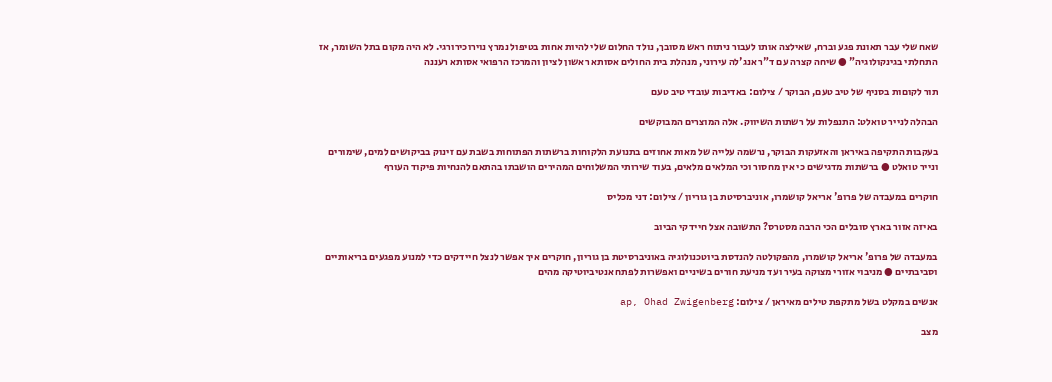שאח שלי עבר תאונת פגע וברח, שאילצה אותו לעבור ניתוח ראש מסובך, נולד החלום שלי להיות אחות בטיפול נמרץ נוירוכירורגי. לא היה מקום בתל השומר, אז התחלתי בגינקולוגיה" ● שיחה קצרה עם ד"ר אנג'לה עירוני, מנהלת בית החולים אסותא ראשון לציון והמרכז הרפואי אסותא רעננה

תור לקוםות בסניף של טיב טעם, הבוקר / צילום: באדיבות עובדי טיב טעם

הבהלה לנייר טואלט: התנפלות על רשתות השיווק. אלה המוצרים המבוקשים

בעקבות התקיפה באיראן והאזעקות הבוקר, נרשמה עלייה של מאות אחוזים בתנועת הלקוחות ברשתות הפתוחות בשבת עם זינוק בביקושים למים, שימורים ונייר טואלט ● ברשתות מדגישים כי אין מחסור וכי המלאים מלאים, בעוד שירותי המשלוחים המהירים הושבתו בהתאם להנחיות פיקוד העורף

חוקרים במעבדה של פרופ' אריאל קושמרו, אוניברסיטת בן גוריון / צילום: דני מכליס

באיזה אזור בארץ סובלים הכי הרבה מסטרס? התשובה אצל חיידקי הביוב

במעבדה של פרופ' אריאל קושמרו, מהפקולטה להנדסת ביוטכנולוגיה באוניברסיטת בן גוריון, חוקרים איך אפשר לנצל חיידקים כדי למנוע מפגעים בריאותיים וסביבתיים ● מניבוי אזורי מצוקה בעיר ועד מניעת חורים בשיניים ואפשרות לפתח אנטיביוטיקה מהים

אנשים במקלט בשל מתקפת טילים מאיראן / צילום: ap, Ohad Zwigenberg

מצב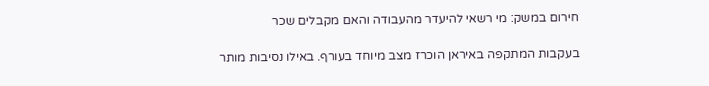חירום במשק: מי רשאי להיעדר מהעבודה והאם מקבלים שכר

בעקבות המתקפה באיראן הוכרז מצב מיוחד בעורף. באילו נסיבות מותר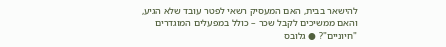להישאר בבית, האם המעסיק רשאי לפטר עובד שלא הגיע, והאם ממשיכים לקבל שכר – כולל במפעלים המוגדרים "חיוניים"? ● גלובס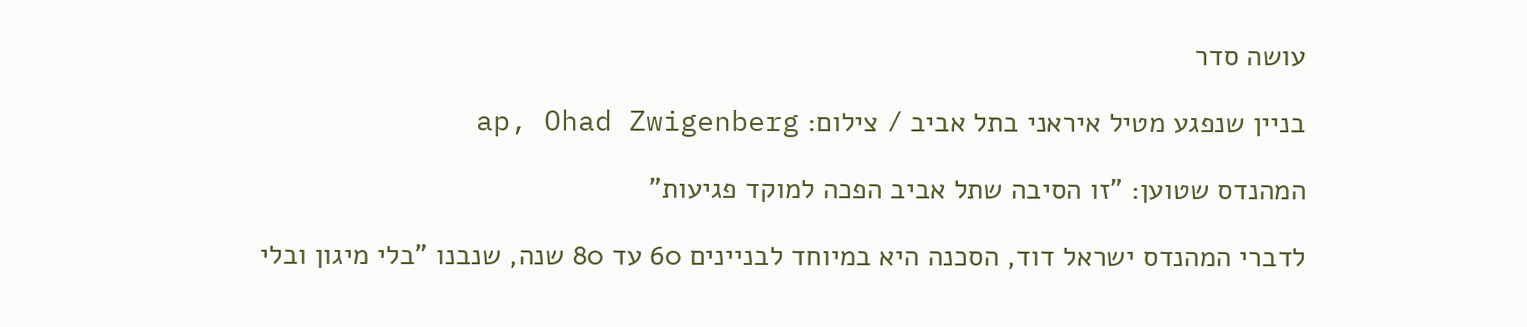עושה סדר

בניין שנפגע מטיל איראני בתל אביב / צילום: ap, Ohad Zwigenberg

המהנדס שטוען: "זו הסיבה שתל אביב הפכה למוקד פגיעות"

לדברי המהנדס ישראל דוד, הסכנה היא במיוחד לבניינים 60 עד 80 שנה, שנבנו "בלי מיגון ובלי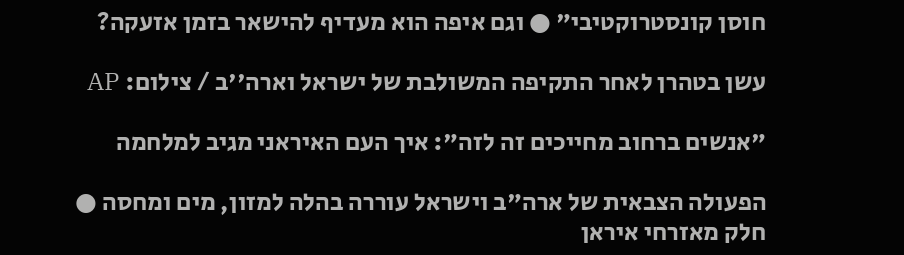חוסן קונסטרוקטיבי" ● וגם איפה הוא מעדיף להישאר בזמן אזעקה?

עשן בטהרן לאחר התקיפה המשולבת של ישראל וארה''ב / צילום: AP

"אנשים ברחוב מחייכים זה לזה": איך העם האיראני מגיב למלחמה

הפעולה הצבאית של ארה"ב וישראל עוררה בהלה למזון, מים ומחסה ● חלק מאזרחי איראן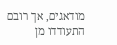מודאגים, אך רובם התעודדו מן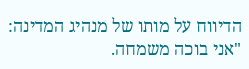הדיווח על מותו של מנהיג המדינה: "אני בוכה משמחה.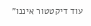עוד דיקטטור איננו"